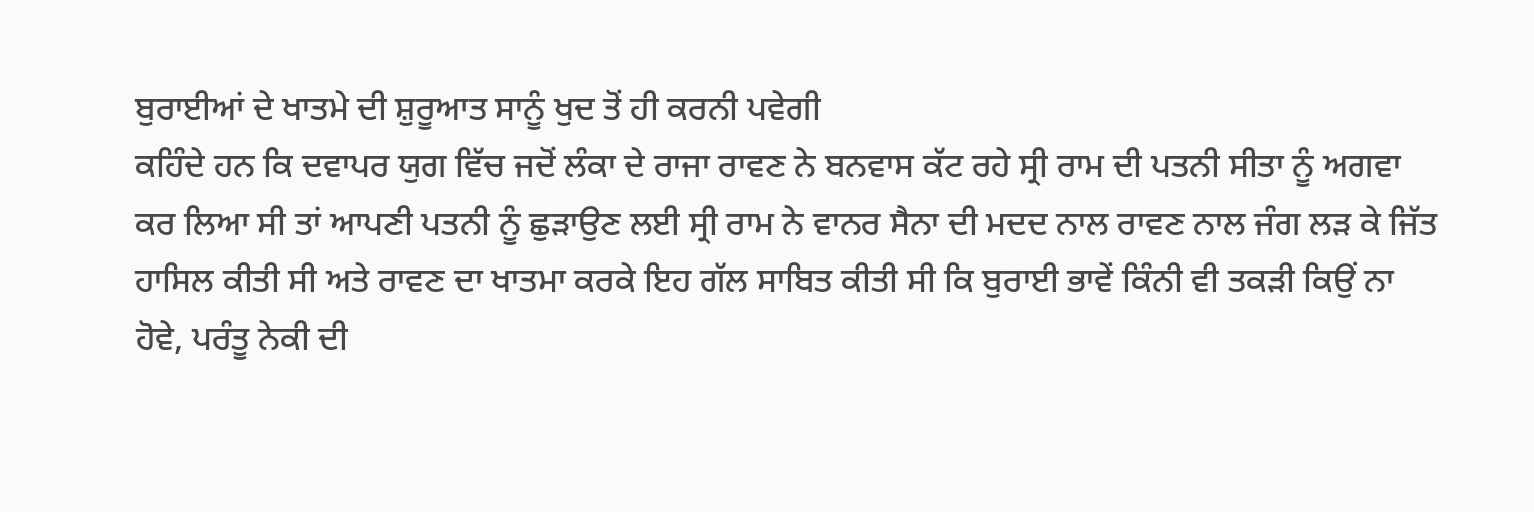ਬੁਰਾਈਆਂ ਦੇ ਖਾਤਮੇ ਦੀ ਸ਼ੁਰੂਆਤ ਸਾਨੂੰ ਖੁਦ ਤੋਂ ਹੀ ਕਰਨੀ ਪਵੇਗੀ
ਕਹਿੰਦੇ ਹਨ ਕਿ ਦਵਾਪਰ ਯੁਗ ਵਿੱਚ ਜਦੋਂ ਲੰਕਾ ਦੇ ਰਾਜਾ ਰਾਵਣ ਨੇ ਬਨਵਾਸ ਕੱਟ ਰਹੇ ਸ੍ਰੀ ਰਾਮ ਦੀ ਪਤਨੀ ਸੀਤਾ ਨੂੰ ਅਗਵਾ ਕਰ ਲਿਆ ਸੀ ਤਾਂ ਆਪਣੀ ਪਤਨੀ ਨੂੰ ਛੁੜਾਉਣ ਲਈ ਸ੍ਰੀ ਰਾਮ ਨੇ ਵਾਨਰ ਸੈਨਾ ਦੀ ਮਦਦ ਨਾਲ ਰਾਵਣ ਨਾਲ ਜੰਗ ਲੜ ਕੇ ਜਿੱਤ ਹਾਸਿਲ ਕੀਤੀ ਸੀ ਅਤੇ ਰਾਵਣ ਦਾ ਖਾਤਮਾ ਕਰਕੇ ਇਹ ਗੱਲ ਸਾਬਿਤ ਕੀਤੀ ਸੀ ਕਿ ਬੁਰਾਈ ਭਾਵੇਂ ਕਿੰਨੀ ਵੀ ਤਕੜੀ ਕਿਉਂ ਨਾ ਹੋਵੇ, ਪਰੰਤੂ ਨੇਕੀ ਦੀ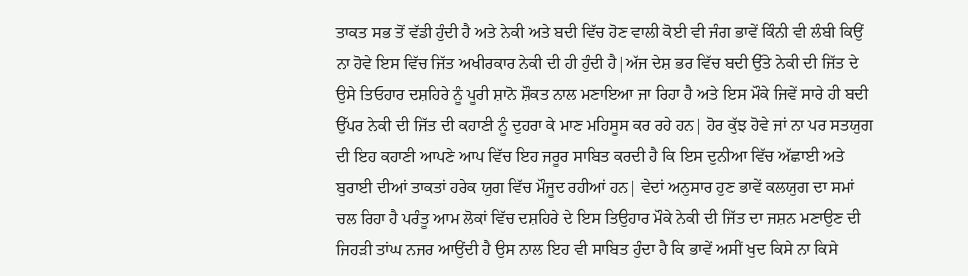ਤਾਕਤ ਸਭ ਤੋਂ ਵੱਡੀ ਹੁੰਦੀ ਹੈ ਅਤੇ ਨੇਕੀ ਅਤੇ ਬਦੀ ਵਿੱਚ ਹੋਣ ਵਾਲੀ ਕੋਈ ਵੀ ਜੰਗ ਭਾਵੇਂ ਕਿੰਨੀ ਵੀ ਲੰਬੀ ਕਿਉਂ ਨਾ ਹੋਵੇ ਇਸ ਵਿੱਚ ਜਿੱਤ ਅਖੀਰਕਾਰ ਨੇਕੀ ਦੀ ਹੀ ਹੁੰਦੀ ਹੈ|ਅੱਜ ਦੇਸ਼ ਭਰ ਵਿੱਚ ਬਦੀ ਉੱਤੇ ਨੇਕੀ ਦੀ ਜਿੱਤ ਦੇ ਉਸੇ ਤਿਓਹਾਰ ਦਸ਼ਹਿਰੇ ਨੂੰ ਪੂਰੀ ਸ਼ਾਨੋ ਸ਼ੌਕਤ ਨਾਲ ਮਣਾਇਆ ਜਾ ਰਿਹਾ ਹੈ ਅਤੇ ਇਸ ਮੌਕੇ ਜਿਵੇਂ ਸਾਰੇ ਹੀ ਬਦੀ ਉੱਪਰ ਨੇਕੀ ਦੀ ਜਿੱਤ ਦੀ ਕਹਾਣੀ ਨੂੰ ਦੁਹਰਾ ਕੇ ਮਾਣ ਮਹਿਸੂਸ ਕਰ ਰਹੇ ਹਨ| ਹੋਰ ਕੁੱਝ ਹੋਵੇ ਜਾਂ ਨਾ ਪਰ ਸਤਯੁਗ ਦੀ ਇਹ ਕਹਾਣੀ ਆਪਣੇ ਆਪ ਵਿੱਚ ਇਹ ਜਰੂਰ ਸਾਬਿਤ ਕਰਦੀ ਹੈ ਕਿ ਇਸ ਦੁਨੀਆ ਵਿੱਚ ਅੱਛਾਈ ਅਤੇ ਬੁਰਾਈ ਦੀਆਂ ਤਾਕਤਾਂ ਹਰੇਕ ਯੁਗ ਵਿੱਚ ਮੌਜੂਦ ਰਹੀਆਂ ਹਨ| ਵੇਦਾਂ ਅਨੁਸਾਰ ਹੁਣ ਭਾਵੇਂ ਕਲਯੁਗ ਦਾ ਸਮਾਂ ਚਲ ਰਿਹਾ ਹੈ ਪਰੰਤੂ ਆਮ ਲੋਕਾਂ ਵਿੱਚ ਦਸ਼ਹਿਰੇ ਦੇ ਇਸ ਤਿਉਹਾਰ ਮੌਕੇ ਨੇਕੀ ਦੀ ਜਿੱਤ ਦਾ ਜਸ਼ਨ ਮਣਾਉਣ ਦੀ ਜਿਹੜੀ ਤਾਂਘ ਨਜਰ ਆਉਂਦੀ ਹੈ ਉਸ ਨਾਲ ਇਹ ਵੀ ਸਾਬਿਤ ਹੁੰਦਾ ਹੈ ਕਿ ਭਾਵੇਂ ਅਸੀਂ ਖੁਦ ਕਿਸੇ ਨਾ ਕਿਸੇ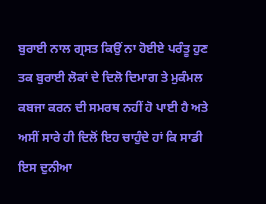ਬੁਰਾਈ ਨਾਲ ਗ੍ਰਸਤ ਕਿਉਂ ਨਾ ਹੋਈਏ ਪਰੰਤੂ ਹੁਣ ਤਕ ਬੁਰਾਈ ਲੋਕਾਂ ਦੇ ਦਿਲੋ ਦਿਮਾਗ ਤੇ ਮੁਕੰਮਲ ਕਬਜਾ ਕਰਨ ਦੀ ਸਮਰਥ ਨਹੀਂ ਹੋ ਪਾਈ ਹੈ ਅਤੇ ਅਸੀਂ ਸਾਰੇ ਹੀ ਦਿਲੋਂ ਇਹ ਚਾਹੁੰਦੇ ਹਾਂ ਕਿ ਸਾਡੀ ਇਸ ਦੁਨੀਆ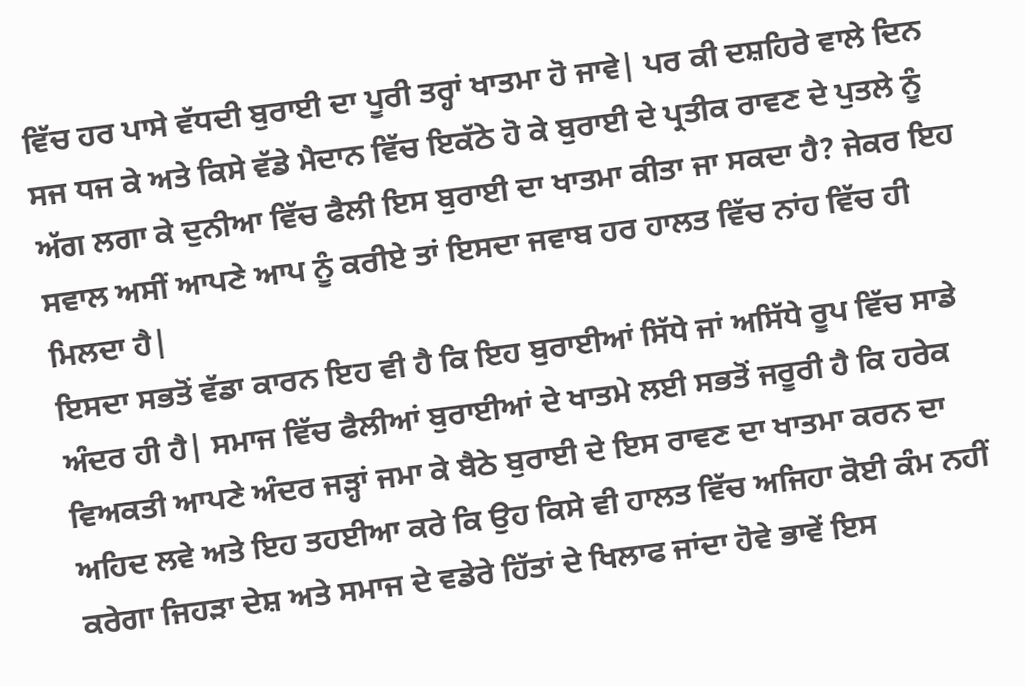ਵਿੱਚ ਹਰ ਪਾਸੇ ਵੱਧਦੀ ਬੁਰਾਈ ਦਾ ਪੂਰੀ ਤਰ੍ਹਾਂ ਖਾਤਮਾ ਹੋ ਜਾਵੇ| ਪਰ ਕੀ ਦਸ਼ਹਿਰੇ ਵਾਲੇ ਦਿਨ ਸਜ ਧਜ ਕੇ ਅਤੇ ਕਿਸੇ ਵੱਡੇ ਮੈਦਾਨ ਵਿੱਚ ਇਕੱਠੇ ਹੋ ਕੇ ਬੁਰਾਈ ਦੇ ਪ੍ਰਤੀਕ ਰਾਵਣ ਦੇ ਪੁਤਲੇ ਨੂੰ ਅੱਗ ਲਗਾ ਕੇ ਦੁਨੀਆ ਵਿੱਚ ਫੈਲੀ ਇਸ ਬੁਰਾਈ ਦਾ ਖਾਤਮਾ ਕੀਤਾ ਜਾ ਸਕਦਾ ਹੈ? ਜੇਕਰ ਇਹ ਸਵਾਲ ਅਸੀਂ ਆਪਣੇ ਆਪ ਨੂੰ ਕਰੀਏ ਤਾਂ ਇਸਦਾ ਜਵਾਬ ਹਰ ਹਾਲਤ ਵਿੱਚ ਨਾਂਹ ਵਿੱਚ ਹੀ ਮਿਲਦਾ ਹੈ|
ਇਸਦਾ ਸਭਤੋਂ ਵੱਡਾ ਕਾਰਨ ਇਹ ਵੀ ਹੈ ਕਿ ਇਹ ਬੁਰਾਈਆਂ ਸਿੱਧੇ ਜਾਂ ਅਸਿੱਧੇ ਰੂਪ ਵਿੱਚ ਸਾਡੇ ਅੰਦਰ ਹੀ ਹੈ| ਸਮਾਜ ਵਿੱਚ ਫੈਲੀਆਂ ਬੁਰਾਈਆਂ ਦੇ ਖਾਤਮੇ ਲਈ ਸਭਤੋਂ ਜਰੂਰੀ ਹੈ ਕਿ ਹਰੇਕ ਵਿਅਕਤੀ ਆਪਣੇ ਅੰਦਰ ਜੜ੍ਹਾਂ ਜਮਾ ਕੇ ਬੈਠੇ ਬੁਰਾਈ ਦੇ ਇਸ ਰਾਵਣ ਦਾ ਖਾਤਮਾ ਕਰਨ ਦਾ ਅਹਿਦ ਲਵੇ ਅਤੇ ਇਹ ਤਹਈਆ ਕਰੇ ਕਿ ਉਹ ਕਿਸੇ ਵੀ ਹਾਲਤ ਵਿੱਚ ਅਜਿਹਾ ਕੋਈ ਕੰਮ ਨਹੀਂ ਕਰੇਗਾ ਜਿਹੜਾ ਦੇਸ਼ ਅਤੇ ਸਮਾਜ ਦੇ ਵਡੇਰੇ ਹਿੱਤਾਂ ਦੇ ਖਿਲਾਫ ਜਾਂਦਾ ਹੋਵੇ ਭਾਵੇਂ ਇਸ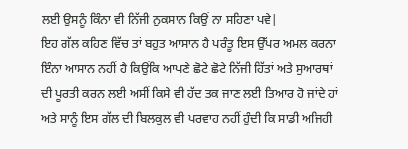ਲਈ ਉਸਨੂੰ ਕਿੰਨਾ ਵੀ ਨਿੱਜੀ ਨੁਕਸਾਨ ਕਿਉਂ ਨਾ ਸਹਿਣਾ ਪਵੇ|
ਇਹ ਗੱਲ ਕਹਿਣ ਵਿੱਚ ਤਾਂ ਬਹੁਤ ਆਸਾਨ ਹੈ ਪਰੰਤੂ ਇਸ ਉੱਪਰ ਅਮਲ ਕਰਨਾ ਇੰਨਾ ਆਸਾਨ ਨਹੀਂ ਹੈ ਕਿਉਂਕਿ ਆਪਣੇ ਛੋਟੇ ਛੋਟੇ ਨਿੱਜੀ ਹਿੱਤਾਂ ਅਤੇ ਸੁਆਰਥਾਂ ਦੀ ਪੂਰਤੀ ਕਰਨ ਲਈ ਅਸੀਂ ਕਿਸੇ ਵੀ ਹੱਦ ਤਕ ਜਾਣ ਲਈ ਤਿਆਰ ਹੋ ਜਾਂਦੇ ਹਾਂ ਅਤੇ ਸਾਨੂੰ ਇਸ ਗੱਲ ਦੀ ਬਿਲਕੁਲ ਵੀ ਪਰਵਾਹ ਨਹੀਂ ਹੁੰਦੀ ਕਿ ਸਾਡੀ ਅਜਿਹੀ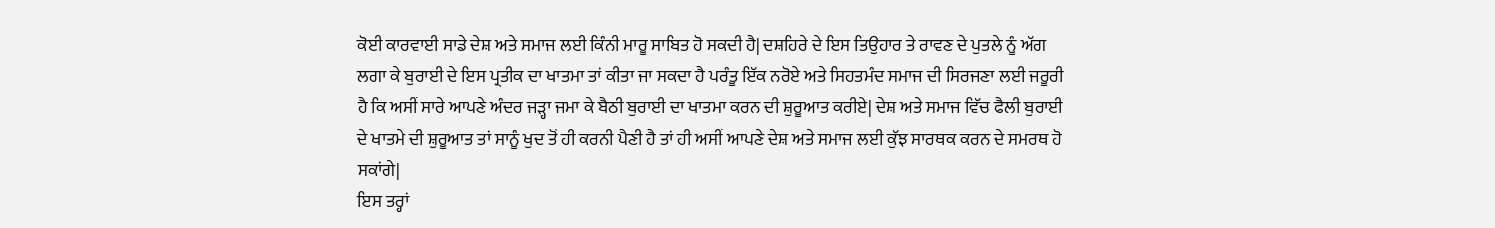ਕੋਈ ਕਾਰਵਾਈ ਸਾਡੇ ਦੇਸ਼ ਅਤੇ ਸਮਾਜ ਲਈ ਕਿੰਨੀ ਮਾਰੂ ਸਾਬਿਤ ਹੋ ਸਕਦੀ ਹੈ| ਦਸ਼ਹਿਰੇ ਦੇ ਇਸ ਤਿਉਹਾਰ ਤੇ ਰਾਵਣ ਦੇ ਪੁਤਲੇ ਨੂੰ ਅੱਗ ਲਗਾ ਕੇ ਬੁਰਾਈ ਦੇ ਇਸ ਪ੍ਰਤੀਕ ਦਾ ਖਾਤਮਾ ਤਾਂ ਕੀਤਾ ਜਾ ਸਕਦਾ ਹੈ ਪਰੰਤੂ ਇੱਕ ਨਰੋਏ ਅਤੇ ਸਿਹਤਮੰਦ ਸਮਾਜ ਦੀ ਸਿਰਜਣਾ ਲਈ ਜਰੂਰੀ ਹੈ ਕਿ ਅਸੀਂ ਸਾਰੇ ਆਪਣੇ ਅੰਦਰ ਜੜ੍ਹਾ ਜਮਾ ਕੇ ਬੈਠੀ ਬੁਰਾਈ ਦਾ ਖਾਤਮਾ ਕਰਨ ਦੀ ਸ਼ੁਰੂਆਤ ਕਰੀਏ| ਦੇਸ਼ ਅਤੇ ਸਮਾਜ ਵਿੱਚ ਫੈਲੀ ਬੁਰਾਈ ਦੇ ਖਾਤਮੇ ਦੀ ਸ਼ੁਰੂਆਤ ਤਾਂ ਸਾਨੂੰ ਖੁਦ ਤੋਂ ਹੀ ਕਰਨੀ ਪੈਣੀ ਹੈ ਤਾਂ ਹੀ ਅਸੀਂ ਆਪਣੇ ਦੇਸ਼ ਅਤੇ ਸਮਾਜ ਲਈ ਕੁੱਝ ਸਾਰਥਕ ਕਰਨ ਦੇ ਸਮਰਥ ਹੋ ਸਕਾਂਗੇ|
ਇਸ ਤਰ੍ਹਾਂ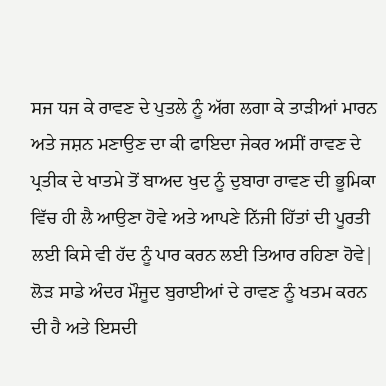ਸਜ ਧਜ ਕੇ ਰਾਵਣ ਦੇ ਪੁਤਲੇ ਨੂੰ ਅੱਗ ਲਗਾ ਕੇ ਤਾੜੀਆਂ ਮਾਰਨ ਅਤੇ ਜਸ਼ਨ ਮਣਾਉਣ ਦਾ ਕੀ ਫਾਇਦਾ ਜੇਕਰ ਅਸੀਂ ਰਾਵਣ ਦੇ ਪ੍ਰਤੀਕ ਦੇ ਖਾਤਮੇ ਤੋਂ ਬਾਅਦ ਖੁਦ ਨੂੰ ਦੁਬਾਰਾ ਰਾਵਣ ਦੀ ਭੂਮਿਕਾ ਵਿੱਚ ਹੀ ਲੈ ਆਉਣਾ ਹੋਵੇ ਅਤੇ ਆਪਣੇ ਨਿੱਜੀ ਹਿੱਤਾਂ ਦੀ ਪੂਰਤੀ ਲਈ ਕਿਸੇ ਵੀ ਹੱਦ ਨੂੰ ਪਾਰ ਕਰਨ ਲਈ ਤਿਆਰ ਰਹਿਣਾ ਹੋਵੇ| ਲੋੜ ਸਾਡੇ ਅੰਦਰ ਮੌਜੂਦ ਬੁਰਾਈਆਂ ਦੇ ਰਾਵਣ ਨੂੰ ਖਤਮ ਕਰਨ ਦੀ ਹੈ ਅਤੇ ਇਸਦੀ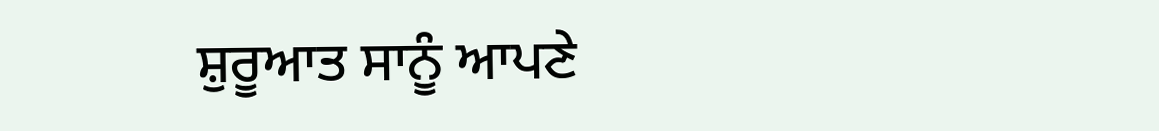ਸ਼ੁਰੂਆਤ ਸਾਨੂੰ ਆਪਣੇ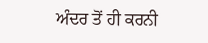ਅੰਦਰ ਤੋਂ ਹੀ ਕਰਨੀ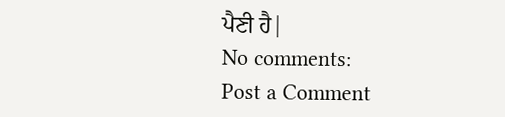ਪੈਣੀ ਹੈ|
No comments:
Post a Comment